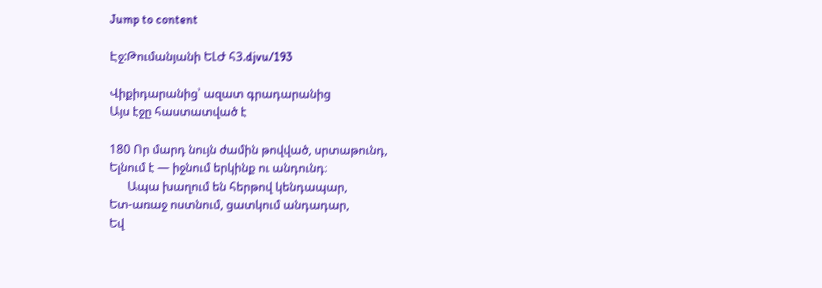Jump to content

Էջ:Թումանյանի ԵԼԺ հ3.djvu/193

Վիքիդարանից՝ ազատ գրադարանից
Այս էջը հաստատված է

180 Որ մարդ նույն ժամին թովված, սրտաթունդ,
Ելնում է — իջնում երկինք ու անդունդ։
      Ապա խաղում են հերթով կենդապար,
Ետ-առաջ ոստնում, ցատկում անդադար,
Եվ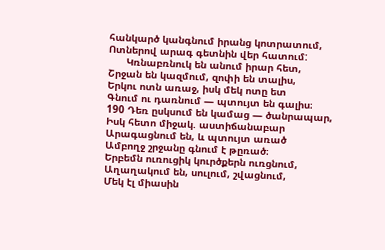հանկարծ կանգնում իրանց կոտրատում,
Ոտներով արագ գետնին վեր հատում:
      Կռնաբռնուկ են անում իրար հետ,
Շրջան են կազմում, զոփի են տալիս,
Երկու ոտն առաջ, իսկ մեկ ոտը ետ
Գնում ու դառնում — պտույտ են գալիս։
190 Դեռ ըսկսում են կամաց — ծանրապար,
Իսկ հետո միջակ. աստիճանաբար
Արագացնում են, և պտույտ առած
Ամբողջ շրջանը գնում է թըռած։
Երբեմն ուռուցիկ կուրծքերն ուռցնում,
Աղաղակում են, սուլում, շվացնում,
Մեկ էլ միասին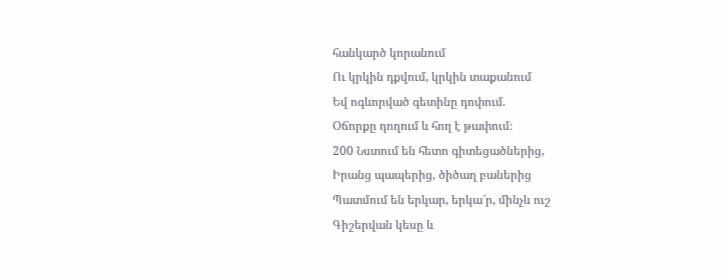հանկարծ կորանում
Ու կրկին դքվում, կրկին տաքանում
Եվ ոգևորված գետինը դոփում.
Օճորքը դողում և հող է թափում։
200 Նստում են հետո գիտեցածներից,
Իրանց պապերից, ծիծաղ բաներից
Պատմում են երկար, երկա՜ր, մինչև ուշ
Գիշերվան կեսը և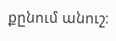քընում անուշ։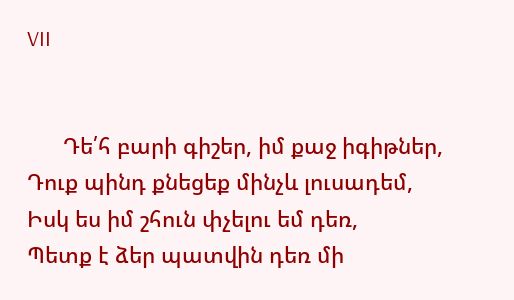VII


      Դե՛հ բարի գիշեր, իմ քաջ իգիթներ,
Դուք պինդ քնեցեք մինչև լուսադեմ,
Իսկ ես իմ շհուն փչելու եմ դեռ,
Պետք է ձեր պատվին դեռ մի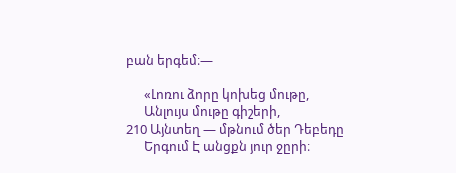բան երգեմ։—

      «Լոռու ձորը կոխեց մութը,
      Անլույս մութը գիշերի,
210 Այնտեղ — մթնում ծեր Դեբեդը
      Երգում Է անցքն յուր ջըրի։